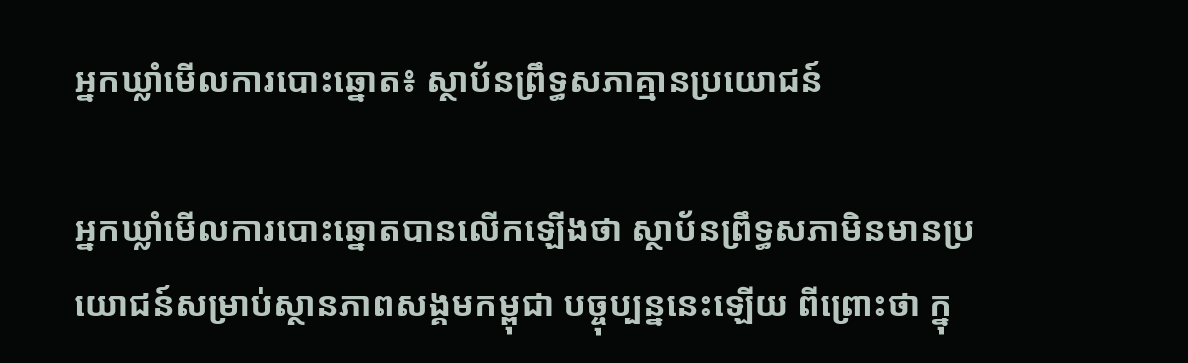អ្នកឃ្លាំមើលការបោះឆ្នោត៖ ស្ថាប័នព្រឹទ្ធសភាគ្មានប្រយោជន៍

អ្នកឃ្លាំមើលការបោះឆ្នោតបានលើកឡើងថា ស្ថាប័នព្រឹទ្ធសភាមិនមានប្រយោជន៍សម្រាប់ស្ថានភាពសង្គមកម្ពុជា បច្ចុប្បន្ននេះឡើយ ពីព្រោះថា ក្នុ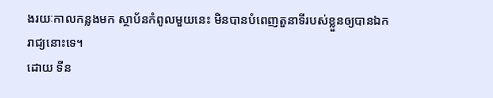ងរយៈកាលកន្លងមក ស្ថាប័នកំពូលមួយនេះ មិនបានបំពេញតួនាទីរបស់ខ្លួនឲ្យបានឯករាជ្យនោះទេ។
ដោយ ទីន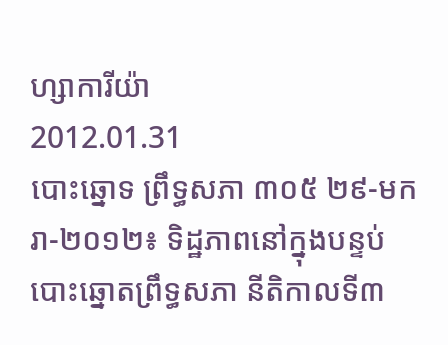ហ្សាការីយ៉ា
2012.01.31
បោះឆ្នោទ ព្រឹទ្ធសភា ៣០៥ ២៩-មករា-២០១២៖ ទិដ្ឋភាពនៅក្នុងបន្ទប់បោះឆ្នោតព្រឹទ្ធសភា នីតិកាលទី៣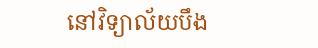នៅវិទ្យាល័យបឹង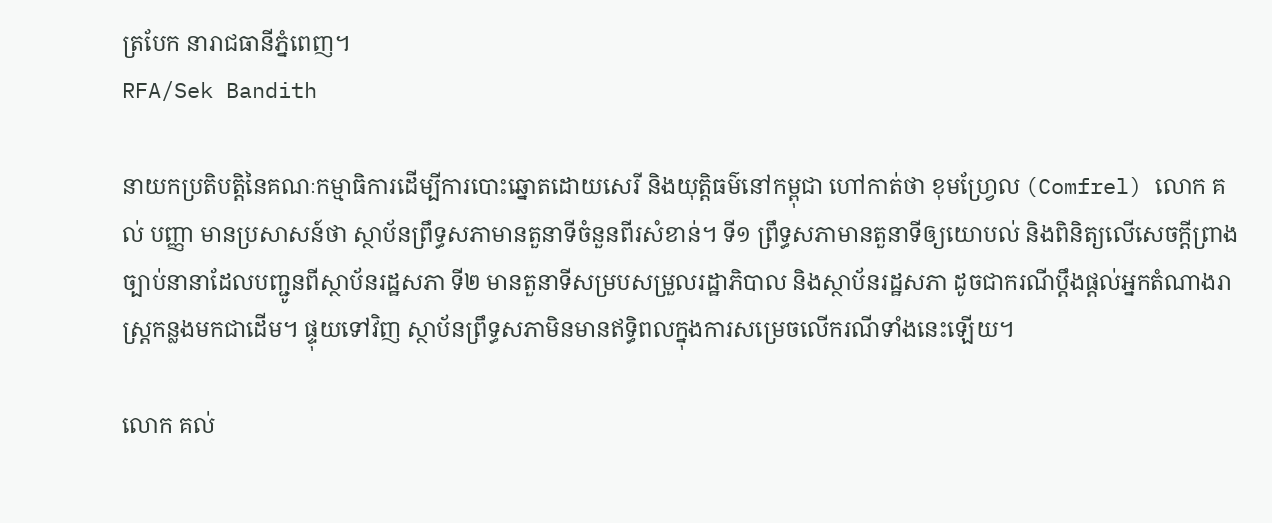ត្របែក នារាជធានីភ្នំពេញ។
RFA/Sek Bandith

នាយកប្រតិបត្តិនៃគណៈកម្មាធិការដើម្បីការបោះឆ្នោតដោយសេរី និងយុត្តិធម៌នៅកម្ពុជា ហៅកាត់ថា ខុមហ្វ្រែល (Comfrel) លោក គល់ បញ្ញា មានប្រសាសន៍ថា ស្ថាប័នព្រឹទ្ធសភាមានតួនាទីចំនួនពីរសំខាន់។ ទី១ ព្រឹទ្ធសភាមានតួនាទីឲ្យយោបល់ និងពិនិត្យលើសេចក្ដីព្រាងច្បាប់នានាដែលបញ្ជូនពីស្ថាប័នរដ្ឋសភា ទី២ មានតួនាទីសម្របសម្រួលរដ្ឋាភិបាល និងស្ថាប័នរដ្ឋសភា ដូចជាករណីប្ដឹងផ្ដល់អ្នកតំណាងរាស្ត្រកន្លងមកជាដើម។ ផ្ទុយទៅវិញ ស្ថាប័នព្រឹទ្ធសភាមិនមានឥទ្ធិពលក្នុងការសម្រេចលើករណីទាំងនេះឡើយ។

លោក គល់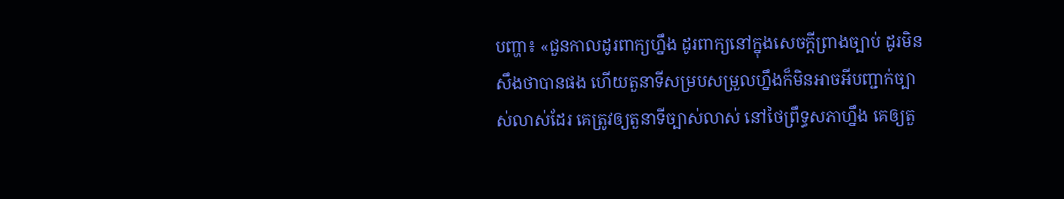បញ្ហា៖ «ជួនកាលដូរពាក្យហ្នឹង ដូរពាក្យនៅក្នុងសេចក្ដីព្រាងច្បាប់ ដូរមិនសឹងថាបានផង ហើយតួនាទីសម្របសម្រួលហ្នឹងក៏មិនអាចអីបញ្ជាក់ច្បាស់លាស់ដែរ គេត្រូវឲ្យតួនាទីច្បាស់លាស់ នៅថៃព្រឹទ្ធសភាហ្នឹង គេឲ្យតួ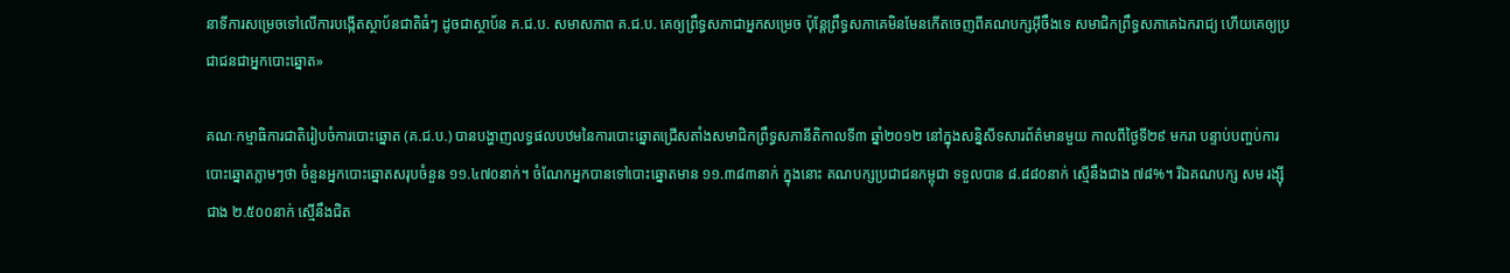នាទីការសម្រេចទៅលើការបង្កើតស្ថាប័នជាតិធំៗ ដូចជាស្ថាប័ន គ.ជ.ប. សមាសភាព គ.ជ.ប. គេឲ្យព្រឹទ្ធសភាជាអ្នកសម្រេច ប៉ុន្តែព្រឹទ្ធសភាគេមិនមែនកើតចេញពីគណបក្សអ៊ីចឹងទេ សមាជិកព្រឹទ្ធសភាគេឯករាជ្យ ហើយគេឲ្យប្រជាជនជាអ្នកបោះឆ្នោត»

គណៈកម្មាធិការជាតិរៀបចំការបោះឆ្នោត (គ.ជ.ប.) បានបង្ហាញលទ្ធផលបឋមនៃការបោះឆ្នោតជ្រើសតាំងសមាជិកព្រឹទ្ធសភានីតិកាលទី៣ ឆ្នាំ២០១២ នៅក្នុងសន្និសីទសារព័ត៌មានមួយ កាលពីថ្ងៃទី២៩ មករា បន្ទាប់បញ្ចប់ការបោះឆ្នោតភ្លាមៗថា ចំនួនអ្នកបោះឆ្នោតសរុបចំនួន ១១.៤៧០នាក់។ ចំណែកអ្នកបានទៅបោះឆ្នោតមាន ១១.៣៨៣នាក់ ក្នុងនោះ គណបក្សប្រជាជនកម្ពុជា ទទួលបាន ៨.៨៨០នាក់ ស្មើនឹងជាង ៧៨%។ រីឯគណបក្ស សម រង្ស៊ី ជាង ២.៥០០នាក់ ស្មើនឹងជិត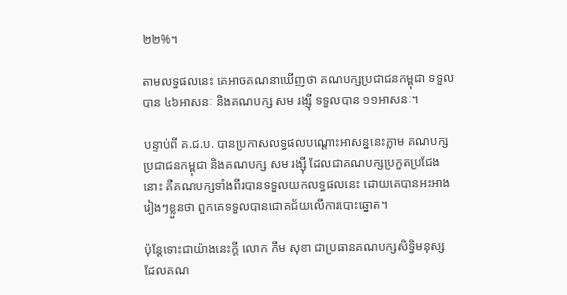២២%។

តាមលទ្ធផលនេះ គេអាចគណនាឃើញថា គណបក្សប្រជាជនកម្ពុជា ទទួលបាន ៤៦អាសនៈ និងគណបក្ស សម រង្ស៊ី ទទួលបាន ១១អាសនៈ។

បន្ទាប់ពី គ.ជ.ប. បានប្រកាសលទ្ធផលបណ្ដោះអាសន្ននេះភ្លាម គណបក្សប្រជាជនកម្ពុជា និងគណបក្ស សម រង្ស៊ី ដែលជាគណបក្សប្រកួតប្រជែងនោះ គឺគណបក្សទាំងពីរបានទទួលយកលទ្ធផលនេះ ដោយគេបានអះអាងរៀងៗខ្លួនថា ពួកគេទទួលបានជោគជ័យលើការបោះឆ្នោត។

ប៉ុន្តែទោះជាយ៉ាងនេះក្ដី លោក កឹម សុខា ជាប្រធានគណបក្សសិទ្ធិមនុស្ស ដែលគណ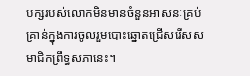បក្សរបស់លោកមិនមានចំនួនអាសនៈគ្រប់គ្រាន់ក្នុងការចូលរួមបោះឆ្នោតជ្រើសរើសសមាជិកព្រឹទ្ធសភានេះ។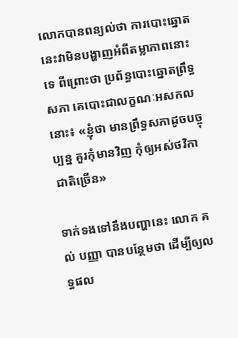លោកបានពន្យល់ថា ការបោះឆ្នោតនេះវាមិនបង្ហាញអំពីតម្លាភាពនោះទេ ពីព្រោះថា ប្រព័ន្ធបោះឆ្នោតព្រឹទ្ធសភា គេបោះជាលក្ខណៈអសកលនោះ៖ «ខ្ញុំថា មានព្រឹទ្ធសភាដូចបច្ចុប្បន្ន គួរកុំមានវិញ កុំឲ្យអស់ថវិកាជាតិច្រើន»

ទាក់ទងទៅនឹងបញ្ហានេះ លោក គល់ បញ្ញា បានបន្ថែមថា ដើម្បីឲ្យលទ្ធផល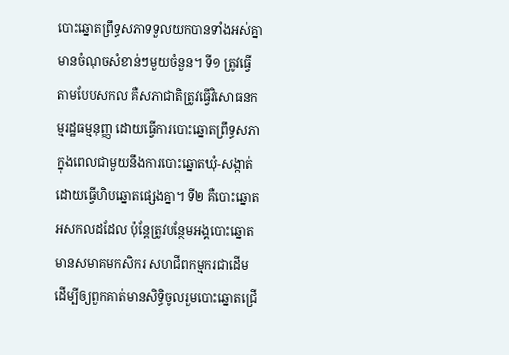បោះឆ្នោតព្រឹទ្ធសភាទទួលយកបានទាំងអស់គ្នាមានចំណុចសំខាន់ៗមួយចំនួន។ ទី១ ត្រូវធ្វើតាមបែបសកល គឺសភាជាតិត្រូវធ្វើវិសោធនកម្មរដ្ឋធម្មនុញ្ញ ដោយធ្វើការបោះឆ្នោតព្រឹទ្ធសភាក្នុងពេលជាមួយនឹងការបោះឆ្នោតឃុំ-សង្កាត់ ដោយធ្វើហិបឆ្នោតផ្សេងគ្នា។ ទី២ គឺបោះឆ្នោតអសកលដដែល ប៉ុន្តែត្រូវបន្ថែមអង្គបោះឆ្នោតមានសមាគមកសិករ សហជីពកម្មករជាដើម ដើម្បីឲ្យពួកគាត់មានសិទ្ធិចូលរួមបោះឆ្នោតជ្រើ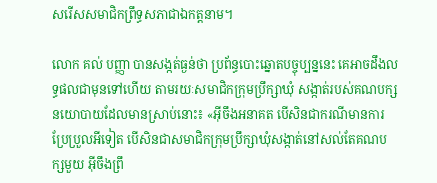សរើសសមាជិកព្រឹទ្ធសភាជាឯកត្តនាម។

លោក គល់ បញ្ញា បានសង្កត់ធ្ងន់ថា ប្រព័ន្ធបោះឆ្នោតបច្ចុប្បន្ននេះ គេអាចដឹងលទ្ធផលជាមុនទៅហើយ តាមរយៈសមាជិកក្រុមប្រឹក្សាឃុំ សង្កាត់របស់គណបក្សនយោបាយដែលមានស្រាប់នោះ៖ «អ៊ីចឹងអនាគត បើសិនជាករណីមានការប្រែប្រួលអីទៀត បើសិនជាសមាជិកក្រុមប្រឹក្សាឃុំសង្កាត់នៅសល់តែគណបក្សមួយ អ៊ីចឹងព្រឹ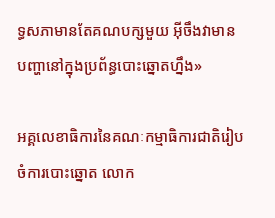ទ្ធសភាមានតែគណបក្សមួយ អ៊ីចឹងវាមានបញ្ហានៅក្នុងប្រព័ន្ធបោះឆ្នោតហ្នឹង»

អគ្គលេខាធិការនៃគណៈកម្មាធិការជាតិរៀបចំការបោះឆ្នោត លោក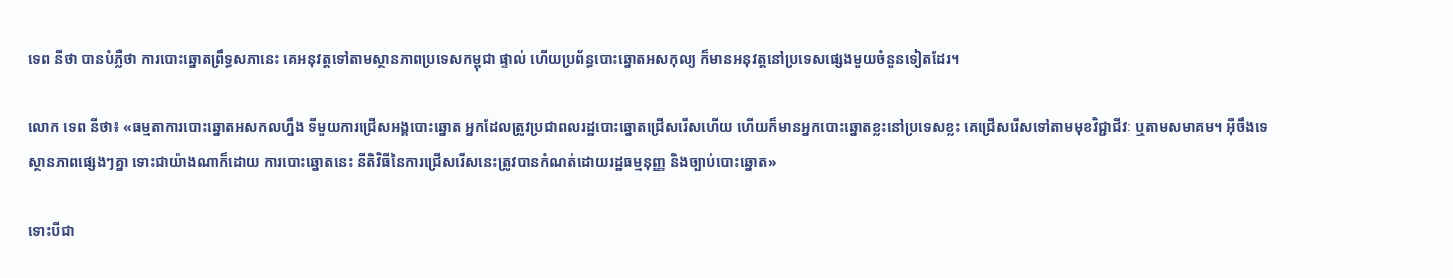ទេព នីថា បានបំភ្លឺថា ការបោះឆ្នោតព្រឹទ្ធសភានេះ គេអនុវត្តទៅតាមស្ថានភាពប្រទេសកម្ពុជា ផ្ទាល់ ហើយប្រព័ន្ធបោះឆ្នោតអសកុល្យ ក៏មានអនុវត្តនៅប្រទេសផ្សេងមួយចំនួនទៀតដែរ។

លោក ទេព នីថា៖ «ធម្មតាការបោះឆ្នោតអសកលហ្នឹង ទីមួយការជ្រើសអង្គបោះឆ្នោត អ្នកដែលត្រូវប្រជាពលរដ្ឋបោះឆ្នោតជ្រើសរើសហើយ ហើយក៏មានអ្នកបោះឆ្នោតខ្លះនៅប្រទេសខ្លះ គេជ្រើសរើសទៅតាមមុខវិជ្ជាជីវៈ ឬតាមសមាគម។ អ៊ីចឹងទេ ស្ថានភាពផ្សេងៗគ្នា ទោះជាយ៉ាងណាក៏ដោយ ការបោះឆ្នោតនេះ នីតិវិធីនៃការជ្រើសរើសនេះត្រូវបានកំណត់ដោយរដ្ឋធម្មនុញ្ញ និងច្បាប់បោះឆ្នោត»

ទោះបីជា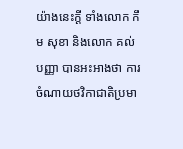យ៉ាងនេះក្ដី ទាំងលោក កឹម សុខា និងលោក គល់ បញ្ញា បានអះអាងថា ការចំណាយថវិកាជាតិប្រមា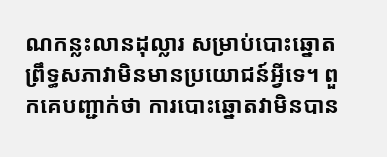ណកន្លះលានដុល្លារ សម្រាប់បោះឆ្នោតព្រឹទ្ធសភាវាមិនមានប្រយោជន៍អ្វីទេ។ ពួកគេបញ្ជាក់ថា ការបោះឆ្នោតវាមិនបាន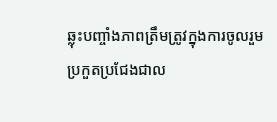ឆ្លុះបញ្ចាំងភាពត្រឹមត្រូវក្នុងការចូលរួមប្រកួតប្រជែងជាល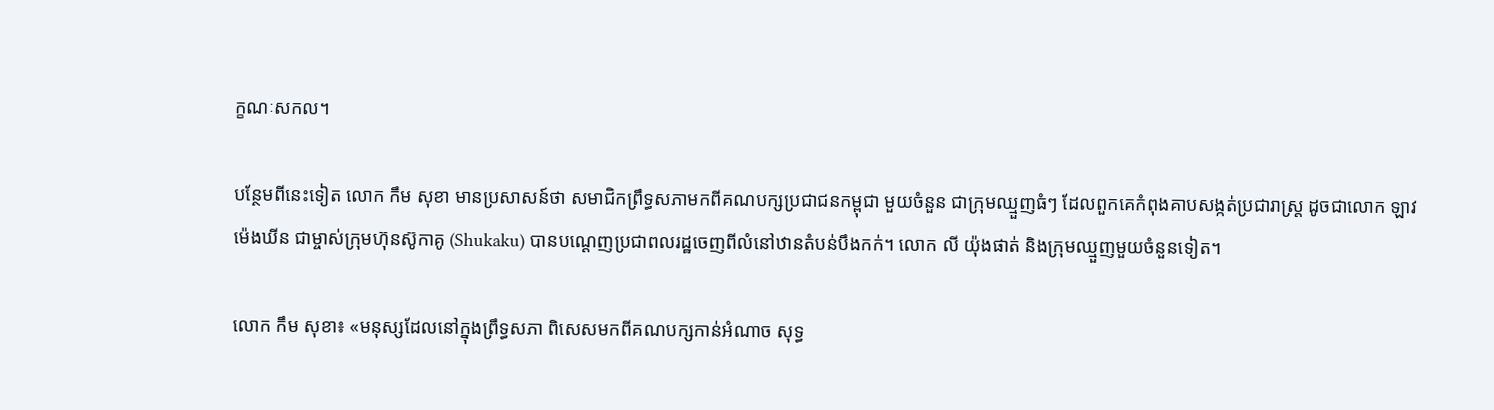ក្ខណៈសកល។

បន្ថែមពីនេះទៀត លោក កឹម សុខា មានប្រសាសន៍ថា សមាជិកព្រឹទ្ធសភាមកពីគណបក្សប្រជាជនកម្ពុជា មួយចំនួន ជាក្រុមឈ្មួញធំៗ ដែលពួកគេកំពុងគាបសង្កត់ប្រជារាស្ត្រ ដូចជាលោក ឡាវ ម៉េងឃីន ជាម្ចាស់ក្រុមហ៊ុនស៊ូកាគូ (Shukaku) បានបណ្ដេញប្រជាពលរដ្ឋចេញពីលំនៅឋានតំបន់បឹងកក់។ លោក លី យ៉ុងផាត់ និងក្រុមឈ្មួញមួយចំនួនទៀត។

លោក កឹម សុខា៖ «មនុស្សដែលនៅក្នុងព្រឹទ្ធសភា ពិសេសមកពីគណបក្សកាន់អំណាច សុទ្ធ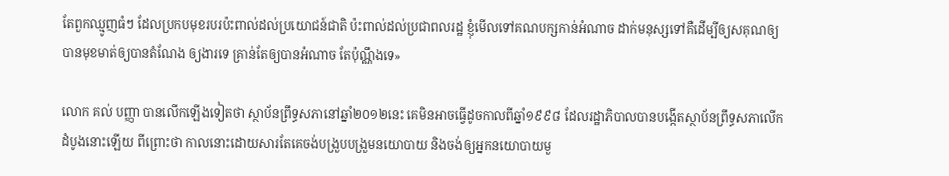តែពួកឈ្មូញធំៗ ដែលប្រកបមុខរបរប៉ះពាល់ដល់ប្រយោជន៍ជាតិ ប៉ះពាល់ដល់ប្រជាពលរដ្ឋ ខ្ញុំមើលទៅគណបក្សកាន់អំណាច ដាក់មនុស្សទៅគឺដើម្បីឲ្យសគុណឲ្យបានមុខមាត់ឲ្យបានតំណែង ឲ្យងារទេ គ្រាន់តែឲ្យបានអំណាច តែប៉ុណ្ណឹងទេ»

លោក គល់ បញ្ញា បានលើកឡើងទៀតថា ស្ថាប័នព្រឹទ្ធសភានៅឆ្នាំ២០១២នេះ គេមិនអាចធ្វើដូចកាលពីឆ្នាំ១៩៩៨ ដែលរដ្ឋាភិបាលបានបង្កើតស្ថាប័នព្រឹទ្ធសភាលើកដំបូងនោះឡើយ ពីព្រោះថា កាលនោះដោយសារតែគេចង់បង្រួបបង្រួមនយោបាយ និងចង់ឲ្យអ្នកនយោបាយមួ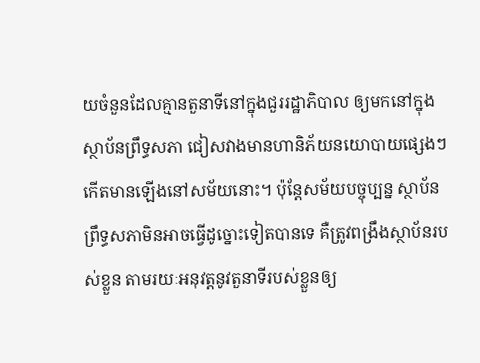យចំនួនដែលគ្មានតួនាទីនៅក្នុងជួររដ្ឋាភិបាល ឲ្យមកនៅក្នុងស្ថាប័នព្រឹទ្ធសភា ជៀសវាងមានហានិភ័យនយោបាយផ្សេងៗកើតមានឡើងនៅសម័យនោះ។ ប៉ុន្តែសម័យបច្ចុប្បន្ន ស្ថាប័នព្រឹទ្ធសភាមិនអាចធ្វើដូច្នោះទៀតបានទេ គឺត្រូវពង្រឹងស្ថាប័នរបស់ខ្លួន តាមរយៈអនុវត្តនូវតួនាទីរបស់ខ្លួនឲ្យ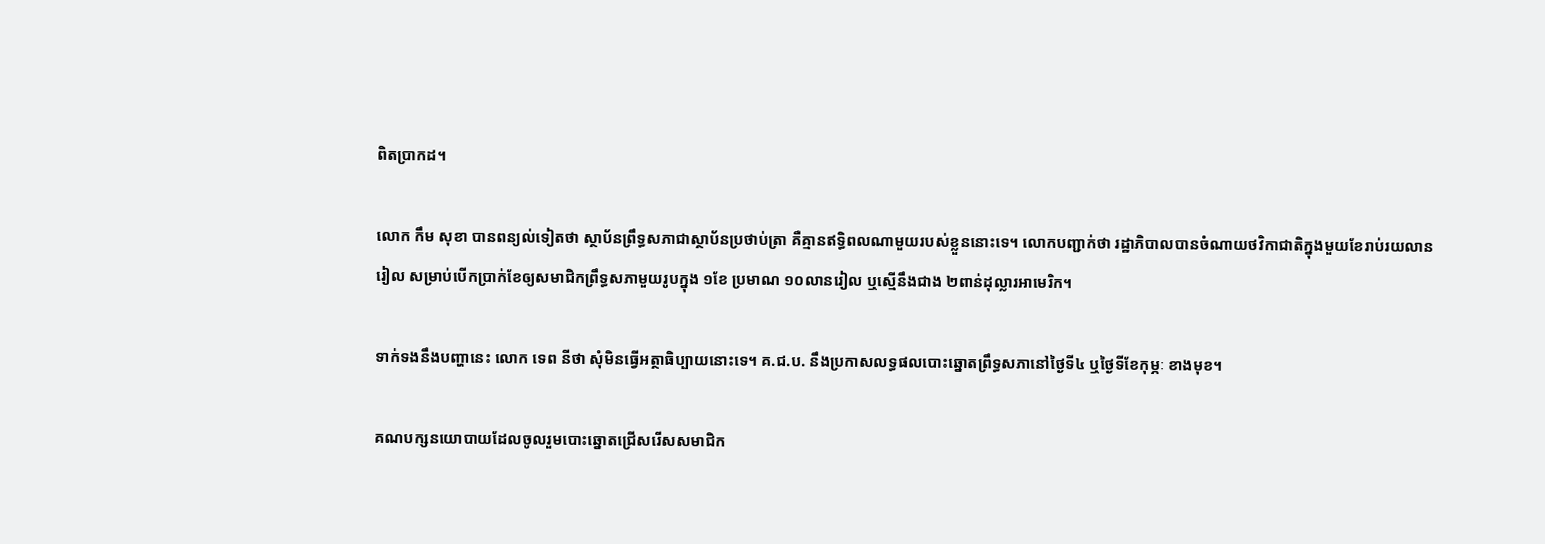ពិតប្រាកដ។

លោក កឹម សុខា បានពន្យល់ទៀតថា ស្ថាប័នព្រឹទ្ធសភាជាស្ថាប័នប្រថាប់ត្រា គឺគ្មានឥទ្ធិពលណាមួយរបស់ខ្លួននោះទេ។ លោកបញ្ជាក់ថា រដ្ឋាភិបាលបានចំណាយថវិកាជាតិក្នុងមួយខែរាប់រយលានរៀល សម្រាប់បើកប្រាក់ខែឲ្យសមាជិកព្រឹទ្ធសភាមួយរូបក្នុង ១ខែ ប្រមាណ ១០លានរៀល ឬស្មើនឹងជាង ២ពាន់ដុល្លារអាមេរិក។

ទាក់ទងនឹងបញ្ហានេះ លោក ទេព នីថា សុំមិនធ្វើអត្ថាធិប្បាយនោះទេ។ គ.ជ.ប. នឹងប្រកាសលទ្ធផលបោះឆ្នោតព្រឹទ្ធសភានៅថ្ងៃទី៤ ឬថ្ងៃទីខែកុម្ភៈ ខាងមុខ។

គណបក្សនយោបាយដែលចូលរួមបោះឆ្នោតជ្រើសរើសសមាជិក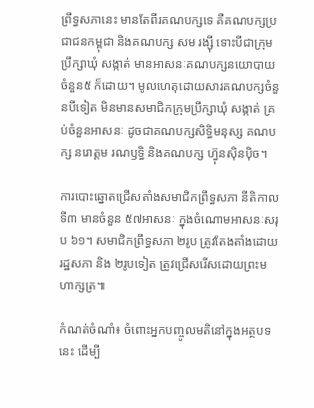ព្រឹទ្ធសភានេះ មានតែពីរគណបក្សទេ គឺគណបក្សប្រជាជនកម្ពុជា និងគណបក្ស សម រង្ស៊ី ទោះបីជាក្រុមប្រឹក្សាឃុំ សង្កាត់ មានអាសនៈគណបក្សនយោបាយចំនួន៥ ក៏ដោយ។ មូលហេតុដោយសារគណបក្សចំនួនបីទៀត មិនមានសមាជិកក្រុមប្រឹក្សាឃុំ សង្កាត់ គ្រប់ចំនួនអាសនៈ ដូចជាគណបក្សសិទ្ធិមនុស្ស គណបក្ស នរោត្តម រណឫទ្ធិ និងគណបក្ស ហ៊្វុនស៊ិនប៉ិច។

ការបោះឆ្នោតជ្រើសតាំងសមាជិកព្រឹទ្ធសភា នីតិកាលទី៣ មានចំនួន ៥៧អាសនៈ ក្នុងចំណោមអាសនៈសរុប ៦១។ សមាជិកព្រឹទ្ធសភា ២រូប ត្រូវតែងតាំងដោយរដ្ឋសភា និង ២រូបទៀត ត្រូវជ្រើសរើសដោយព្រះមហាក្សត្រ៕

កំណត់ចំណាំ៖ ចំពោះអ្នកបញ្ចូលមតិនៅក្នុងអត្ថបទនេះ ដើម្បី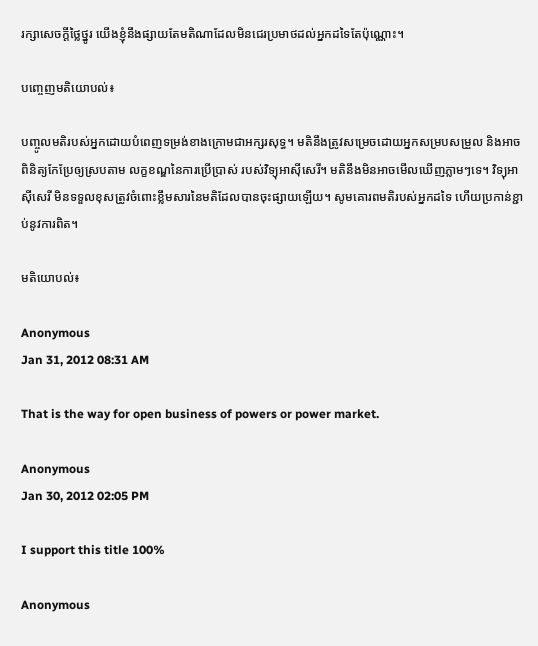រក្សាសេចក្ដីថ្លៃថ្នូរ យើងខ្ញុំនឹងផ្សាយតែមតិណាដែលមិនជេរប្រមាថដល់អ្នកដទៃតែប៉ុណ្ណោះ។

បញ្ចេញមតិយោបល់៖

បញ្ចូលមតិរបស់អ្នកដោយបំពេញទម្រង់ខាងក្រោមជាអក្សរសុទ្ធ។ មតិនឹងត្រូវសម្រេចដោយអ្នកសម្របសម្រួល និងអាចពិនិត្យកែប្រែឲ្យស្របតាម លក្ខខណ្ឌនៃការប្រើប្រាស់ របស់វិទ្យុអាស៊ីសេរី។ មតិនឹងមិនអាចមើលឃើញភ្លាមៗទេ។ វិទ្យុអាស៊ីសេរី មិនទទួលខុសត្រូវចំពោះខ្លឹមសារនៃមតិដែលបានចុះផ្សាយឡើយ។ សូមគោរពមតិរបស់អ្នកដទៃ ហើយប្រកាន់ខ្ជាប់នូវការពិត។

មតិយោបល់៖

Anonymous
Jan 31, 2012 08:31 AM

That is the way for open business of powers or power market.

Anonymous
Jan 30, 2012 02:05 PM

I support this title 100%

Anonymous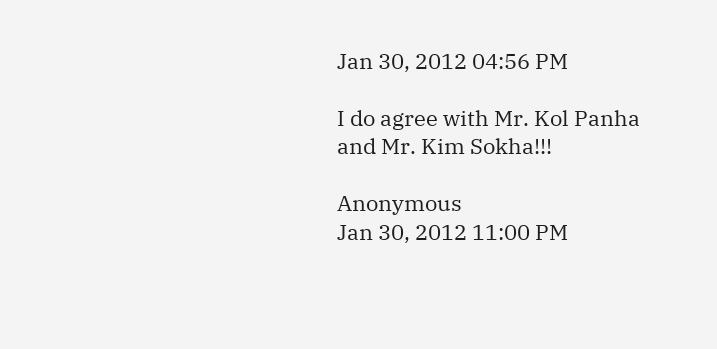Jan 30, 2012 04:56 PM

I do agree with Mr. Kol Panha and Mr. Kim Sokha!!!

Anonymous
Jan 30, 2012 11:00 PM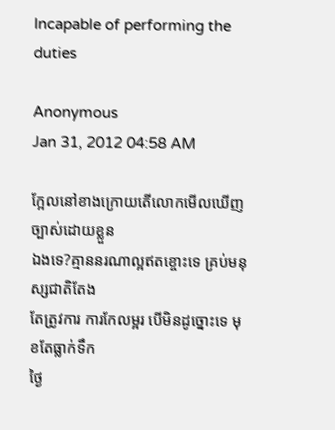Incapable of performing the duties

Anonymous
Jan 31, 2012 04:58 AM

ក្អែលនៅខាងក្រោយតើលោកមើលឃើញច្បាស់ដោយខ្លួន
ឯងទេ?គ្មាននរណាល្អឥតខ្ចោះទេ គ្រប់មនុស្សជាតិតែង
តែត្រូវការ ការកែលម្អរ បើមិនដូច្នោះទេ មុខតែធ្លាក់ទឹក
ថ្ងៃ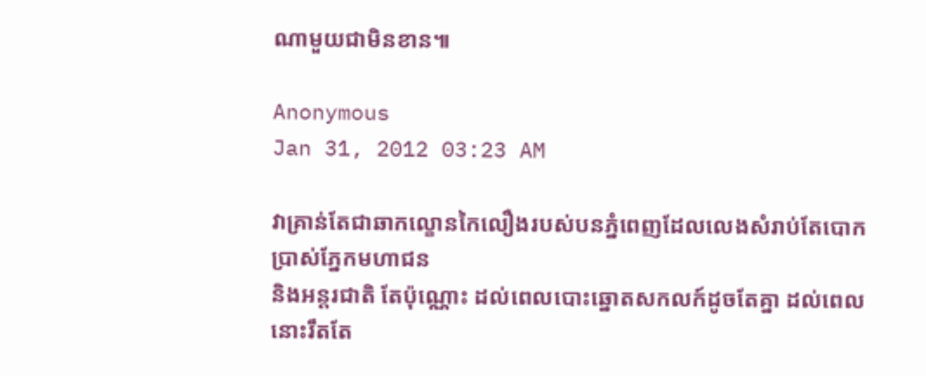ណាមួយជាមិនខាន៕

Anonymous
Jan 31, 2012 03:23 AM

វាគ្រាន់តែជាឆាកល្ខោនកៃលឿងរបស់បនភ្នំពេញដែលលេងសំរាប់តែបោកប្រាស់ភ្នែកមហាជន
និងអន្តរជាតិ តែប៉ុណ្ណោះ ដល់ពេលបោះឆ្នោតសកលក៍ដូចតែគ្នា ដល់ពេលនោះរឹតតែ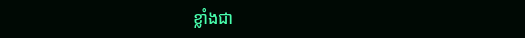ខ្លាំងជា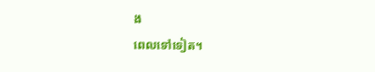ង
ពេលទៅទៀត។